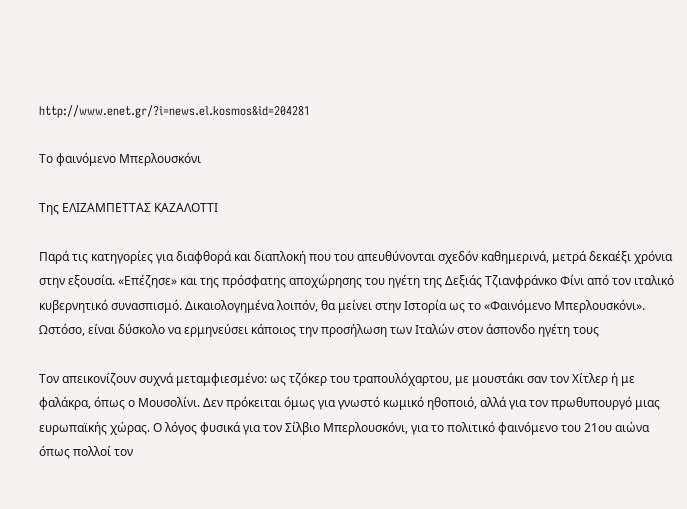http://www.enet.gr/?i=news.el.kosmos&id=204281

Το φαινόμενο Μπερλουσκόνι

Της ΕΛΙΖΑΜΠΕΤΤΑΣ ΚΑΖΑΛΟΤΤΙ

Παρά τις κατηγορίες για διαφθορά και διαπλοκή που του απευθύνονται σχεδόν καθημερινά, μετρά δεκαέξι χρόνια στην εξουσία. «Επέζησε» και της πρόσφατης αποχώρησης του ηγέτη της Δεξιάς Τζιανφράνκο Φίνι από τον ιταλικό κυβερνητικό συνασπισμό. Δικαιολογημένα λοιπόν, θα μείνει στην Ιστορία ως το «Φαινόμενο Μπερλουσκόνι». Ωστόσο, είναι δύσκολο να ερμηνεύσει κάποιος την προσήλωση των Ιταλών στον άσπονδο ηγέτη τους

Τον απεικονίζουν συχνά μεταμφιεσμένο: ως τζόκερ του τραπουλόχαρτου, με μουστάκι σαν τον Χίτλερ ή με φαλάκρα, όπως ο Μουσολίνι. Δεν πρόκειται όμως για γνωστό κωμικό ηθοποιό, αλλά για τον πρωθυπουργό μιας ευρωπαϊκής χώρας. Ο λόγος φυσικά για τον Σίλβιο Μπερλουσκόνι, για το πολιτικό φαινόμενο του 21ου αιώνα όπως πολλοί τον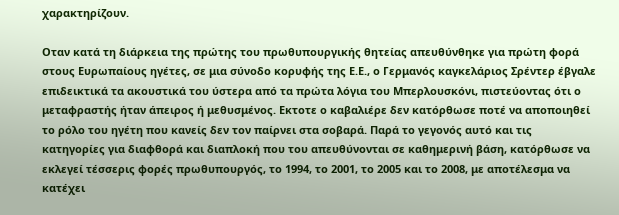χαρακτηρίζουν.

Οταν κατά τη διάρκεια της πρώτης του πρωθυπουργικής θητείας απευθύνθηκε για πρώτη φορά στους Ευρωπαίους ηγέτες, σε μια σύνοδο κορυφής της Ε.Ε., ο Γερμανός καγκελάριος Σρέντερ έβγαλε επιδεικτικά τα ακουστικά του ύστερα από τα πρώτα λόγια του Μπερλουσκόνι, πιστεύοντας ότι ο μεταφραστής ήταν άπειρος ή μεθυσμένος. Εκτοτε ο καβαλιέρε δεν κατόρθωσε ποτέ να αποποιηθεί το ρόλο του ηγέτη που κανείς δεν τον παίρνει στα σοβαρά. Παρά το γεγονός αυτό και τις κατηγορίες για διαφθορά και διαπλοκή που του απευθύνονται σε καθημερινή βάση, κατόρθωσε να εκλεγεί τέσσερις φορές πρωθυπουργός, το 1994, το 2001, το 2005 και το 2008, με αποτέλεσμα να κατέχει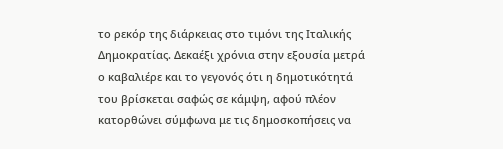το ρεκόρ της διάρκειας στο τιμόνι της Ιταλικής Δημοκρατίας. Δεκαέξι χρόνια στην εξουσία μετρά ο καβαλιέρε και το γεγονός ότι η δημοτικότητά του βρίσκεται σαφώς σε κάμψη, αφού πλέον κατορθώνει σύμφωνα με τις δημοσκοπήσεις να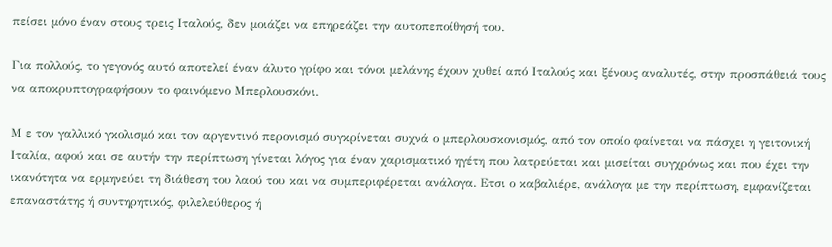πείσει μόνο έναν στους τρεις Ιταλούς, δεν μοιάζει να επηρεάζει την αυτοπεποίθησή του.

Για πολλούς, το γεγονός αυτό αποτελεί έναν άλυτο γρίφο και τόνοι μελάνης έχουν χυθεί από Ιταλούς και ξένους αναλυτές, στην προσπάθειά τους να αποκρυπτογραφήσουν το φαινόμενο Μπερλουσκόνι.

Μ ε τον γαλλικό γκολισμό και τον αργεντινό περονισμό συγκρίνεται συχνά ο μπερλουσκονισμός, από τον οποίο φαίνεται να πάσχει η γειτονική Ιταλία, αφού και σε αυτήν την περίπτωση γίνεται λόγος για έναν χαρισματικό ηγέτη που λατρεύεται και μισείται συγχρόνως και που έχει την ικανότητα να ερμηνεύει τη διάθεση του λαού του και να συμπεριφέρεται ανάλογα. Ετσι ο καβαλιέρε, ανάλογα με την περίπτωση, εμφανίζεται επαναστάτης ή συντηρητικός, φιλελεύθερος ή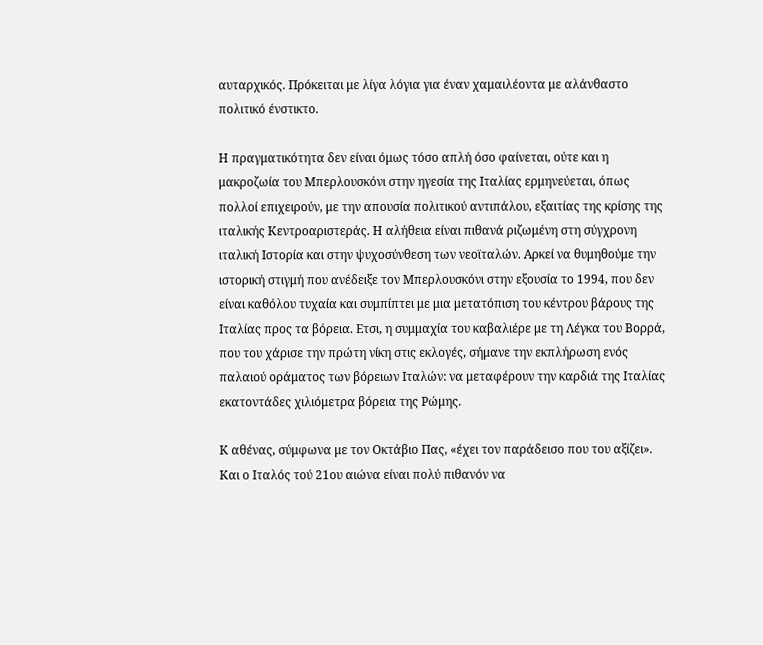αυταρχικός. Πρόκειται με λίγα λόγια για έναν χαμαιλέοντα με αλάνθαστο πολιτικό ένστικτο.

Η πραγματικότητα δεν είναι όμως τόσο απλή όσο φαίνεται, ούτε και η μακροζωία του Μπερλουσκόνι στην ηγεσία της Ιταλίας ερμηνεύεται, όπως πολλοί επιχειρούν, με την απουσία πολιτικού αντιπάλου, εξαιτίας της κρίσης της ιταλικής Κεντροαριστεράς. Η αλήθεια είναι πιθανά ριζωμένη στη σύγχρονη ιταλική Ιστορία και στην ψυχοσύνθεση των νεοϊταλών. Αρκεί να θυμηθούμε την ιστορική στιγμή που ανέδειξε τον Μπερλουσκόνι στην εξουσία το 1994, που δεν είναι καθόλου τυχαία και συμπίπτει με μια μετατόπιση του κέντρου βάρους της Ιταλίας προς τα βόρεια. Ετσι, η συμμαχία του καβαλιέρε με τη Λέγκα του Βορρά, που του χάρισε την πρώτη νίκη στις εκλογές, σήμανε την εκπλήρωση ενός παλαιού οράματος των βόρειων Ιταλών: να μεταφέρουν την καρδιά της Ιταλίας εκατοντάδες χιλιόμετρα βόρεια της Ρώμης.

Κ αθένας, σύμφωνα με τον Οκτάβιο Πας, «έχει τον παράδεισο που του αξίζει». Και ο Ιταλός τού 21ου αιώνα είναι πολύ πιθανόν να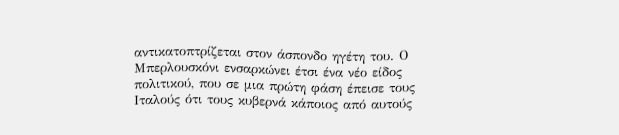αντικατοπτρίζεται στον άσπονδο ηγέτη του. Ο Μπερλουσκόνι ενσαρκώνει έτσι ένα νέο είδος πολιτικού, που σε μια πρώτη φάση έπεισε τους Ιταλούς ότι τους κυβερνά κάποιος από αυτούς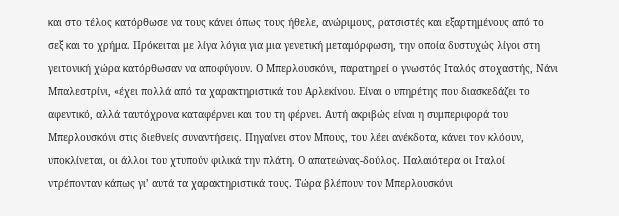και στο τέλος κατόρθωσε να τους κάνει όπως τους ήθελε, ανώριμους, ρατσιστές και εξαρτημένους από το σεξ και το χρήμα. Πρόκειται με λίγα λόγια για μια γενετική μεταμόρφωση, την οποία δυστυχώς λίγοι στη γειτονική χώρα κατόρθωσαν να αποφύγουν. Ο Μπερλουσκόνι, παρατηρεί ο γνωστός Ιταλός στοχαστής, Νάνι Μπαλεστρίνι, «έχει πολλά από τα χαρακτηριστικά του Αρλεκίνου. Είναι ο υπηρέτης που διασκεδάζει το αφεντικό, αλλά ταυτόχρονα καταφέρνει και του τη φέρνει. Αυτή ακριβώς είναι η συμπεριφορά του Μπερλουσκόνι στις διεθνείς συναντήσεις. Πηγαίνει στον Μπους, του λέει ανέκδοτα, κάνει τον κλόουν, υποκλίνεται, οι άλλοι του χτυπούν φιλικά την πλάτη. Ο απατεώνας-δούλος. Παλαιότερα οι Ιταλοί ντρέπονταν κάπως γι’ αυτά τα χαρακτηριστικά τους. Τώρα βλέπουν τον Μπερλουσκόνι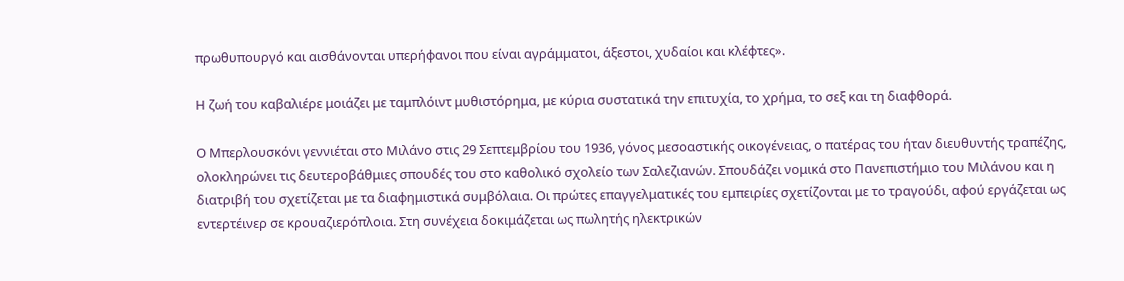πρωθυπουργό και αισθάνονται υπερήφανοι που είναι αγράμματοι, άξεστοι, χυδαίοι και κλέφτες».

Η ζωή του καβαλιέρε μοιάζει με ταμπλόιντ μυθιστόρημα, με κύρια συστατικά την επιτυχία, το χρήμα, το σεξ και τη διαφθορά.

Ο Μπερλουσκόνι γεννιέται στο Μιλάνο στις 29 Σεπτεμβρίου του 1936, γόνος μεσοαστικής οικογένειας, ο πατέρας του ήταν διευθυντής τραπέζης, ολοκληρώνει τις δευτεροβάθμιες σπουδές του στο καθολικό σχολείο των Σαλεζιανών. Σπουδάζει νομικά στο Πανεπιστήμιο του Μιλάνου και η διατριβή του σχετίζεται με τα διαφημιστικά συμβόλαια. Οι πρώτες επαγγελματικές του εμπειρίες σχετίζονται με το τραγούδι, αφού εργάζεται ως εντερτέινερ σε κρουαζιερόπλοια. Στη συνέχεια δοκιμάζεται ως πωλητής ηλεκτρικών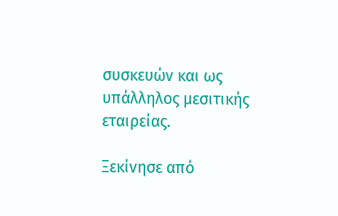συσκευών και ως υπάλληλος μεσιτικής εταιρείας.

Ξεκίνησε από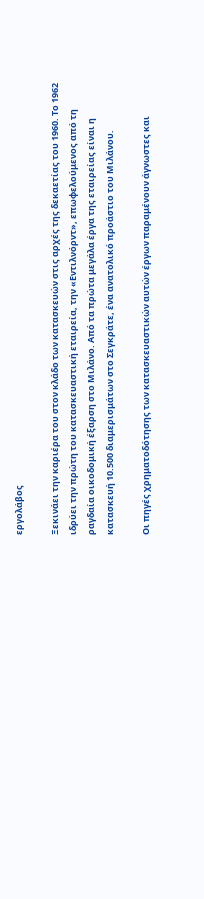εργολάβος

Ξεκινάει την καριέρα του στον κλάδο των κατασκευών στις αρχές της δεκαετίας του 1960. Το 1962 ιδρύει την πρώτη του κατασκευαστική εταιρεία, την «Εντιλνόρντ», επωφελούμενος από τη ραγδαία οικοδομική έξαρση στο Μιλάνο. Από τα πρώτα μεγάλα έργα της εταιρείας είναι η κατασκευή 10.500 διαμερισμάτων στο Σεγκράτε, ένα ανατολικό προάστιο του Μιλάνου.

Οι πηγές χρηματοδότησης των κατασκευαστικών αυτών έργων παραμένουν άγνωστες και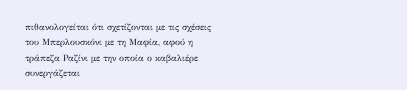πιθανολογείται ότι σχετίζονται με τις σχέσεις του Μπερλουσκόνι με τη Μαφία, αφού η τράπεζα Ραζίνι με την οποία ο καβαλιέρε συνεργάζεται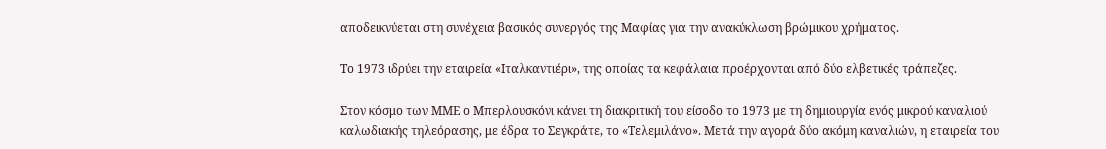αποδεικνύεται στη συνέχεια βασικός συνεργός της Μαφίας για την ανακύκλωση βρώμικου χρήματος.

Το 1973 ιδρύει την εταιρεία «Ιταλκαντιέρι», της οποίας τα κεφάλαια προέρχονται από δύο ελβετικές τράπεζες.

Στον κόσμο των ΜΜΕ ο Μπερλουσκόνι κάνει τη διακριτική του είσοδο το 1973 με τη δημιουργία ενός μικρού καναλιού καλωδιακής τηλεόρασης, με έδρα το Σεγκράτε, το «Τελεμιλάνο». Μετά την αγορά δύο ακόμη καναλιών, η εταιρεία του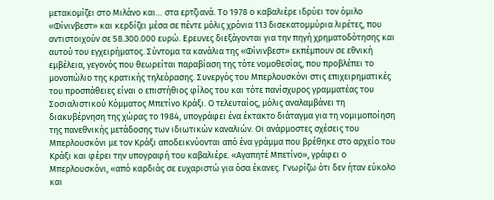μετακομίζει στο Μιλάνο και… στα ερτζιανά. Το 1978 ο καβαλιέρε ιδρύει τον όμιλο «Φίνινβεστ» και κερδίζει μέσα σε πέντε μόλις χρόνια 113 δισεκατομμύρια λιρέτες, που αντιστοιχούν σε 58.300.000 ευρώ. Ερευνες διεξάγονται για την πηγή χρηματοδότησης και αυτού του εγχειρήματος. Σύντομα τα κανάλια της «Φίνινβεστ» εκπέμπουν σε εθνική εμβέλεια, γεγονός που θεωρείται παραβίαση της τότε νομοθεσίας, που προβλέπει το μονοπώλιο της κρατικής τηλεόρασης. Συνεργός του Μπερλουσκόνι στις επιχειρηματικές του προσπάθειες είναι ο επιστήθιος φίλος του και τότε πανίσχυρος γραμματέας του Σοσιαλιστικού Κόμματος Μπετίνο Κράξι. Ο τελευταίος, μόλις αναλαμβάνει τη διακυβέρνηση της χώρας το 1984, υπογράφει ένα έκτακτο διάταγμα για τη νομιμοποίηση της πανεθνικής μετάδοσης των ιδιωτικών καναλιών. Οι ανάρμοστες σχέσεις του Μπερλουσκόνι με τον Κράξι αποδεικνύονται από ένα γράμμα που βρέθηκε στο αρχείο του Κράξι και φέρει την υπογραφή του καβαλιέρε. «Αγαπητέ Μπετίνο», γράφει ο Μπερλουσκόνι, «από καρδιάς σε ευχαριστώ για όσα έκανες. Γνωρίζω ότι δεν ήταν εύκολο και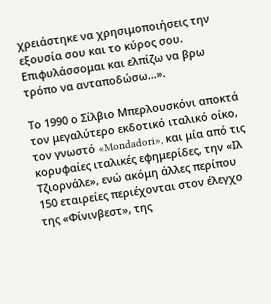χρειάστηκε να χρησιμοποιήσεις την εξουσία σου και το κύρος σου. Επιφυλάσσομαι και ελπίζω να βρω τρόπο να ανταποδώσω…».

Το 1990 ο Σίλβιο Μπερλουσκόνι αποκτά τον μεγαλύτερο εκδοτικό ιταλικό οίκο, τον γνωστό «Mondadori», και μία από τις κορυφαίες ιταλικές εφημερίδες, την «Ιλ Τζιορνάλε», ενώ ακόμη άλλες περίπου 150 εταιρείες περιέχονται στον έλεγχο της «Φίνινβεστ», της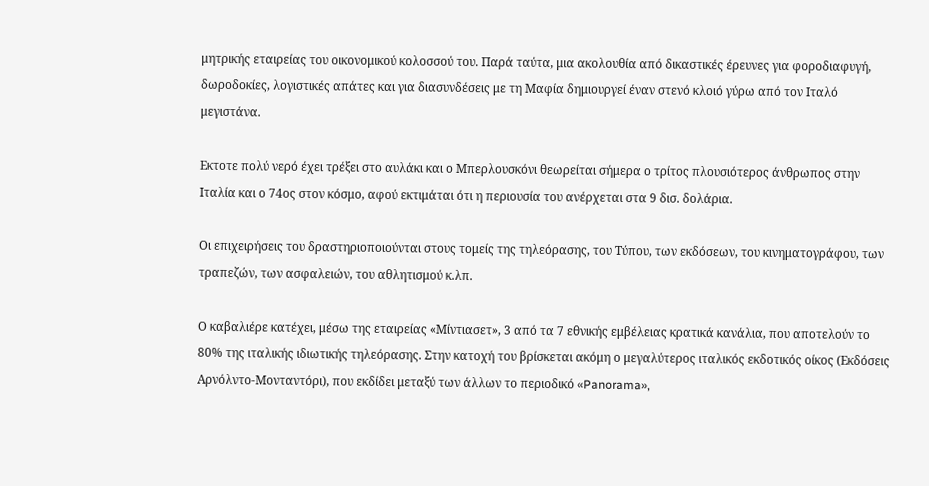μητρικής εταιρείας του οικονομικού κολοσσού του. Παρά ταύτα, μια ακολουθία από δικαστικές έρευνες για φοροδιαφυγή, δωροδοκίες, λογιστικές απάτες και για διασυνδέσεις με τη Μαφία δημιουργεί έναν στενό κλοιό γύρω από τον Ιταλό μεγιστάνα.

Εκτοτε πολύ νερό έχει τρέξει στο αυλάκι και ο Μπερλουσκόνι θεωρείται σήμερα ο τρίτος πλουσιότερος άνθρωπος στην Ιταλία και ο 74ος στον κόσμο, αφού εκτιμάται ότι η περιουσία του ανέρχεται στα 9 δισ. δολάρια.

Οι επιχειρήσεις του δραστηριοποιούνται στους τομείς της τηλεόρασης, του Τύπου, των εκδόσεων, του κινηματογράφου, των τραπεζών, των ασφαλειών, του αθλητισμού κ.λπ.

Ο καβαλιέρε κατέχει, μέσω της εταιρείας «Μίντιασετ», 3 από τα 7 εθνικής εμβέλειας κρατικά κανάλια, που αποτελούν το 80% της ιταλικής ιδιωτικής τηλεόρασης. Στην κατοχή του βρίσκεται ακόμη ο μεγαλύτερος ιταλικός εκδοτικός οίκος (Εκδόσεις Αρνόλντο-Μονταντόρι), που εκδίδει μεταξύ των άλλων το περιοδικό «Panorama»,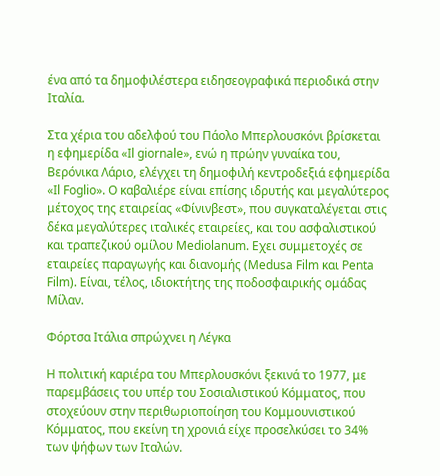ένα από τα δημοφιλέστερα ειδησεογραφικά περιοδικά στην Ιταλία.

Στα χέρια του αδελφού του Πάολο Μπερλουσκόνι βρίσκεται η εφημερίδα «Il giornale», ενώ η πρώην γυναίκα του, Βερόνικα Λάριο, ελέγχει τη δημοφιλή κεντροδεξιά εφημερίδα «Il Foglio». Ο καβαλιέρε είναι επίσης ιδρυτής και μεγαλύτερος μέτοχος της εταιρείας «Φίνινβεστ», που συγκαταλέγεται στις δέκα μεγαλύτερες ιταλικές εταιρείες, και του ασφαλιστικού και τραπεζικού ομίλου Mediolanum. Εχει συμμετοχές σε εταιρείες παραγωγής και διανομής (Medusa Film και Penta Film). Είναι, τέλος, ιδιοκτήτης της ποδοσφαιρικής ομάδας Μίλαν.

Φόρτσα Ιτάλια σπρώχνει η Λέγκα

Η πολιτική καριέρα του Μπερλουσκόνι ξεκινά το 1977, με παρεμβάσεις του υπέρ του Σοσιαλιστικού Κόμματος, που στοχεύουν στην περιθωριοποίηση του Κομμουνιστικού Κόμματος, που εκείνη τη χρονιά είχε προσελκύσει το 34% των ψήφων των Ιταλών.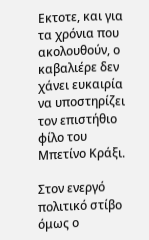Εκτοτε, και για τα χρόνια που ακολουθούν, ο καβαλιέρε δεν χάνει ευκαιρία να υποστηρίζει τον επιστήθιο φίλο του Μπετίνο Κράξι.

Στον ενεργό πολιτικό στίβο όμως ο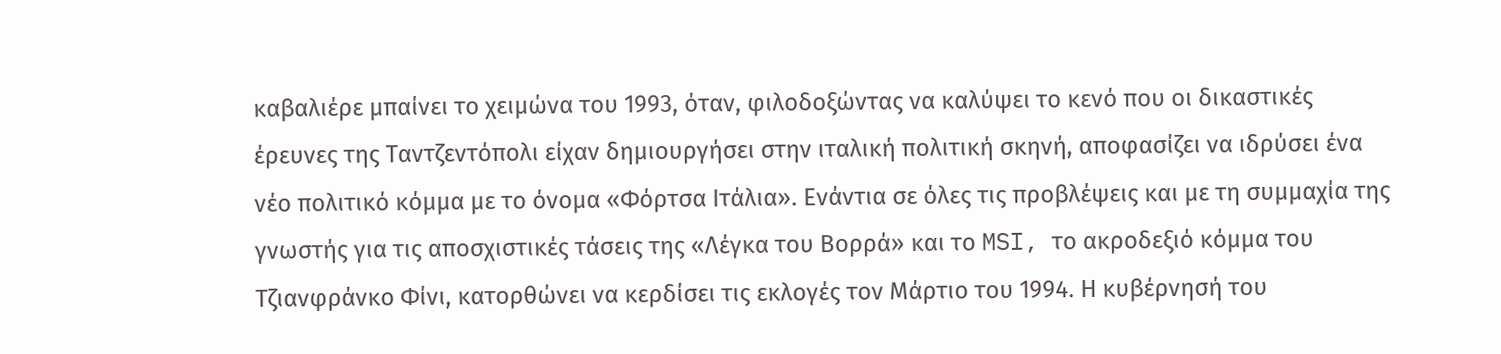καβαλιέρε μπαίνει το χειμώνα του 1993, όταν, φιλοδοξώντας να καλύψει το κενό που οι δικαστικές έρευνες της Ταντζεντόπολι είχαν δημιουργήσει στην ιταλική πολιτική σκηνή, αποφασίζει να ιδρύσει ένα νέο πολιτικό κόμμα με το όνομα «Φόρτσα Ιτάλια». Ενάντια σε όλες τις προβλέψεις και με τη συμμαχία της γνωστής για τις αποσχιστικές τάσεις της «Λέγκα του Βορρά» και το MSI, το ακροδεξιό κόμμα του Τζιανφράνκο Φίνι, κατορθώνει να κερδίσει τις εκλογές τον Μάρτιο του 1994. Η κυβέρνησή του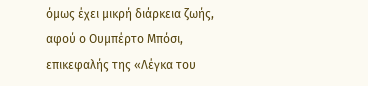όμως έχει μικρή διάρκεια ζωής, αφού ο Ουμπέρτο Μπόσι, επικεφαλής της «Λέγκα του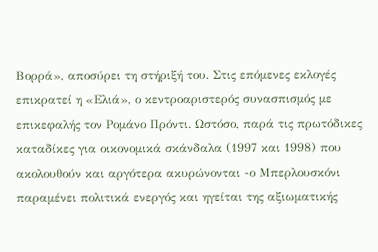Βορρά», αποσύρει τη στήριξή του. Στις επόμενες εκλογές επικρατεί η «Ελιά», ο κεντροαριστερός συνασπισμός με επικεφαλής τον Ρομάνο Πρόντι. Ωστόσο, παρά τις πρωτόδικες καταδίκες για οικονομικά σκάνδαλα (1997 και 1998) που ακολουθούν και αργότερα ακυρώνονται -ο Μπερλουσκόνι παραμένει πολιτικά ενεργός και ηγείται της αξιωματικής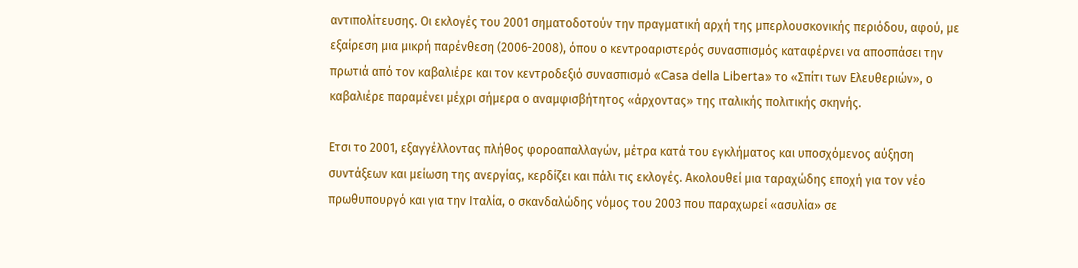αντιπολίτευσης. Οι εκλογές του 2001 σηματοδοτούν την πραγματική αρχή της μπερλουσκονικής περιόδου, αφού, με εξαίρεση μια μικρή παρένθεση (2006-2008), όπου ο κεντροαριστερός συνασπισμός καταφέρνει να αποσπάσει την πρωτιά από τον καβαλιέρε και τον κεντροδεξιό συνασπισμό «Casa della Liberta» το «Σπίτι των Ελευθεριών», ο καβαλιέρε παραμένει μέχρι σήμερα ο αναμφισβήτητος «άρχοντας» της ιταλικής πολιτικής σκηνής.

Ετσι το 2001, εξαγγέλλοντας πλήθος φοροαπαλλαγών, μέτρα κατά του εγκλήματος και υποσχόμενος αύξηση συντάξεων και μείωση της ανεργίας, κερδίζει και πάλι τις εκλογές. Ακολουθεί μια ταραχώδης εποχή για τον νέο πρωθυπουργό και για την Ιταλία, ο σκανδαλώδης νόμος του 2003 που παραχωρεί «ασυλία» σε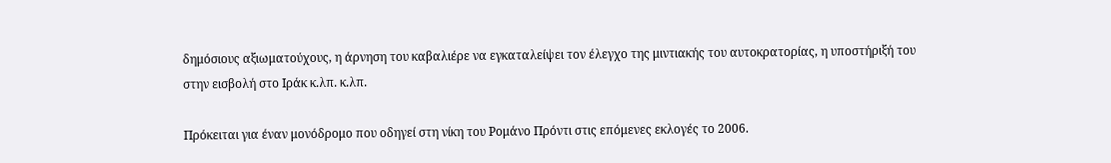δημόσιους αξιωματούχους, η άρνηση του καβαλιέρε να εγκαταλείψει τον έλεγχο της μιντιακής του αυτοκρατορίας, η υποστήριξή του στην εισβολή στο Ιράκ κ.λπ. κ.λπ.

Πρόκειται για έναν μονόδρομο που οδηγεί στη νίκη του Ρομάνο Πρόντι στις επόμενες εκλογές το 2006.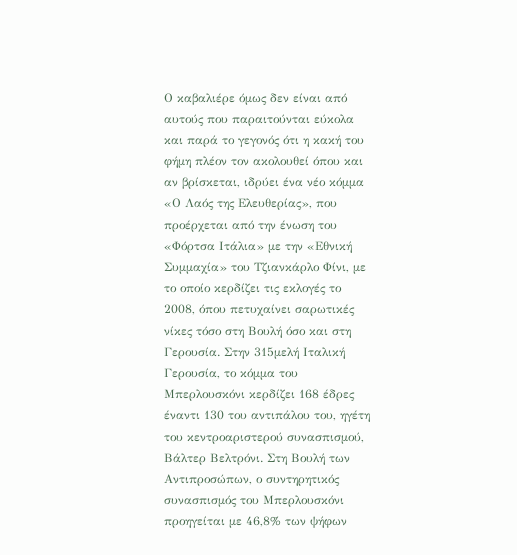Ο καβαλιέρε όμως δεν είναι από αυτούς που παραιτούνται εύκολα και παρά το γεγονός ότι η κακή του φήμη πλέον τον ακολουθεί όπου και αν βρίσκεται, ιδρύει ένα νέο κόμμα «Ο Λαός της Ελευθερίας», που προέρχεται από την ένωση του «Φόρτσα Ιτάλια» με την «Εθνική Συμμαχία» του Τζιανκάρλο Φίνι, με το οποίο κερδίζει τις εκλογές το 2008, όπου πετυχαίνει σαρωτικές νίκες τόσο στη Βουλή όσο και στη Γερουσία. Στην 315μελή Ιταλική Γερουσία, το κόμμα του Μπερλουσκόνι κερδίζει 168 έδρες έναντι 130 του αντιπάλου του, ηγέτη του κεντροαριστερού συνασπισμού, Βάλτερ Βελτρόνι. Στη Βουλή των Αντιπροσώπων, ο συντηρητικός συνασπισμός του Μπερλουσκόνι προηγείται με 46,8% των ψήφων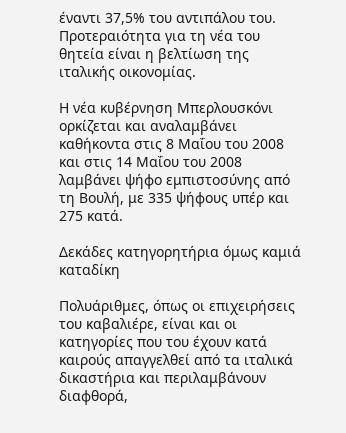έναντι 37,5% του αντιπάλου του. Προτεραιότητα για τη νέα του θητεία είναι η βελτίωση της ιταλικής οικονομίας.

Η νέα κυβέρνηση Μπερλουσκόνι ορκίζεται και αναλαμβάνει καθήκοντα στις 8 Μαΐου του 2008 και στις 14 Μαΐου του 2008 λαμβάνει ψήφο εμπιστοσύνης από τη Βουλή, με 335 ψήφους υπέρ και 275 κατά.

Δεκάδες κατηγορητήρια όμως καμιά καταδίκη

Πολυάριθμες, όπως οι επιχειρήσεις του καβαλιέρε, είναι και οι κατηγορίες που του έχουν κατά καιρούς απαγγελθεί από τα ιταλικά δικαστήρια και περιλαμβάνουν διαφθορά,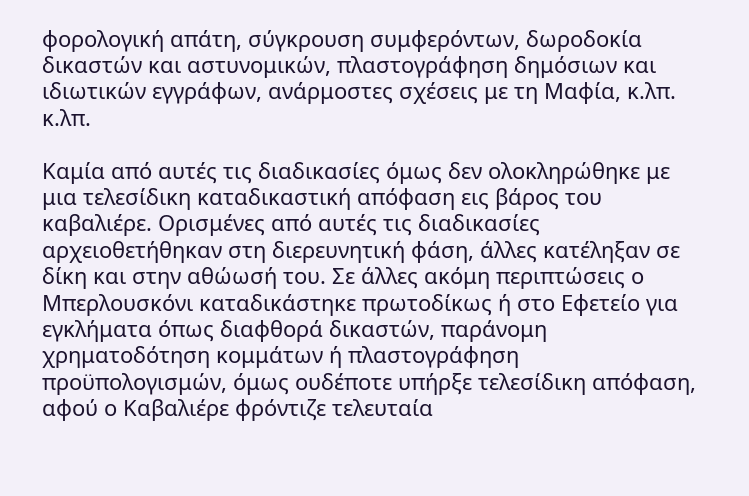φορολογική απάτη, σύγκρουση συμφερόντων, δωροδοκία δικαστών και αστυνομικών, πλαστογράφηση δημόσιων και ιδιωτικών εγγράφων, ανάρμοστες σχέσεις με τη Μαφία, κ.λπ. κ.λπ.

Καμία από αυτές τις διαδικασίες όμως δεν ολοκληρώθηκε με μια τελεσίδικη καταδικαστική απόφαση εις βάρος του καβαλιέρε. Ορισμένες από αυτές τις διαδικασίες αρχειοθετήθηκαν στη διερευνητική φάση, άλλες κατέληξαν σε δίκη και στην αθώωσή του. Σε άλλες ακόμη περιπτώσεις ο Μπερλουσκόνι καταδικάστηκε πρωτοδίκως ή στο Εφετείο για εγκλήματα όπως διαφθορά δικαστών, παράνομη χρηματοδότηση κομμάτων ή πλαστογράφηση προϋπολογισμών, όμως ουδέποτε υπήρξε τελεσίδικη απόφαση, αφού ο Καβαλιέρε φρόντιζε τελευταία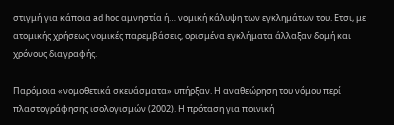στιγμή για κάποια ad hoc αμνηστία ή… νομική κάλυψη των εγκλημάτων του. Ετσι, με ατομικής χρήσεως νομικές παρεμβάσεις, ορισμένα εγκλήματα άλλαξαν δομή και χρόνους διαγραφής.

Παρόμοια «νομοθετικά σκευάσματα» υπήρξαν. Η αναθεώρηση του νόμου περί πλαστογράφησης ισολογισμών (2002). Η πρόταση για ποινική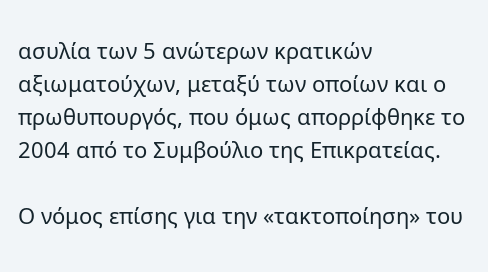ασυλία των 5 ανώτερων κρατικών αξιωματούχων, μεταξύ των οποίων και ο πρωθυπουργός, που όμως απορρίφθηκε το 2004 από το Συμβούλιο της Επικρατείας.

Ο νόμος επίσης για την «τακτοποίηση» του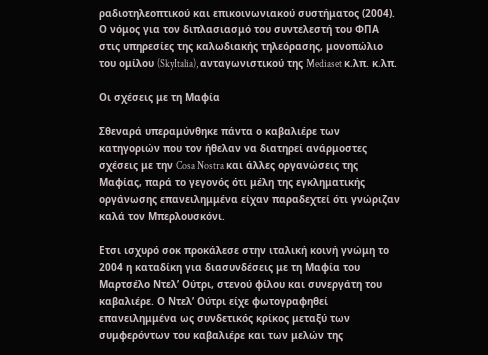ραδιοτηλεοπτικού και επικοινωνιακού συστήματος (2004). Ο νόμος για τον διπλασιασμό του συντελεστή του ΦΠΑ στις υπηρεσίες της καλωδιακής τηλεόρασης, μονοπώλιο του ομίλου (SkyItalia), ανταγωνιστικού της Mediaset κ.λπ. κ.λπ.

Οι σχέσεις με τη Μαφία

Σθεναρά υπεραμύνθηκε πάντα ο καβαλιέρε των κατηγοριών που τον ήθελαν να διατηρεί ανάρμοστες σχέσεις με την Cosa Nostra και άλλες οργανώσεις της Μαφίας, παρά το γεγονός ότι μέλη της εγκληματικής οργάνωσης επανειλημμένα είχαν παραδεχτεί ότι γνώριζαν καλά τον Μπερλουσκόνι.

Ετσι ισχυρό σοκ προκάλεσε στην ιταλική κοινή γνώμη το 2004 η καταδίκη για διασυνδέσεις με τη Μαφία του Μαρτσέλο Ντελ’ Ούτρι, στενού φίλου και συνεργάτη του καβαλιέρε. Ο Ντελ’ Ούτρι είχε φωτογραφηθεί επανειλημμένα ως συνδετικός κρίκος μεταξύ των συμφερόντων του καβαλιέρε και των μελών της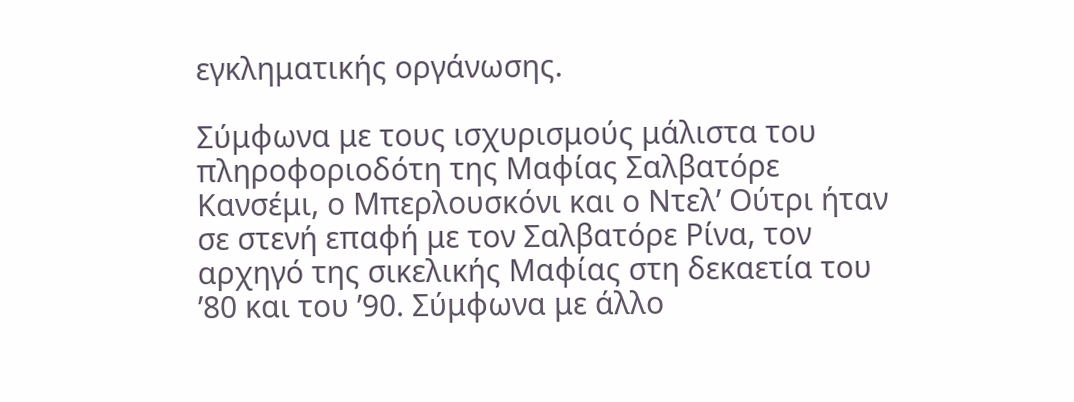εγκληματικής οργάνωσης.

Σύμφωνα με τους ισχυρισμούς μάλιστα του πληροφοριοδότη της Μαφίας Σαλβατόρε Κανσέμι, ο Μπερλουσκόνι και ο Ντελ’ Ούτρι ήταν σε στενή επαφή με τον Σαλβατόρε Ρίνα, τον αρχηγό της σικελικής Μαφίας στη δεκαετία του ’80 και του ’90. Σύμφωνα με άλλο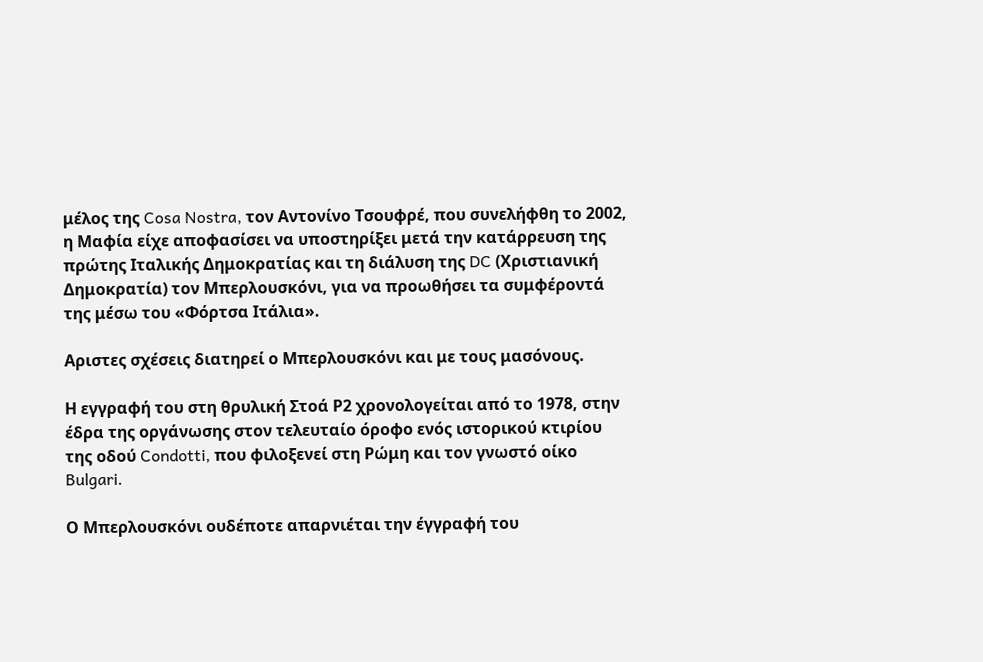μέλος της Cosa Nostra, τον Αντονίνο Τσουφρέ, που συνελήφθη το 2002, η Μαφία είχε αποφασίσει να υποστηρίξει μετά την κατάρρευση της πρώτης Ιταλικής Δημοκρατίας και τη διάλυση της DC (Χριστιανική Δημοκρατία) τον Μπερλουσκόνι, για να προωθήσει τα συμφέροντά της μέσω του «Φόρτσα Ιτάλια».

Αριστες σχέσεις διατηρεί ο Μπερλουσκόνι και με τους μασόνους.

Η εγγραφή του στη θρυλική Στοά Ρ2 χρονολογείται από το 1978, στην έδρα της οργάνωσης στον τελευταίο όροφο ενός ιστορικού κτιρίου της οδού Condotti, που φιλοξενεί στη Ρώμη και τον γνωστό οίκο Bulgari.

Ο Μπερλουσκόνι ουδέποτε απαρνιέται την έγγραφή του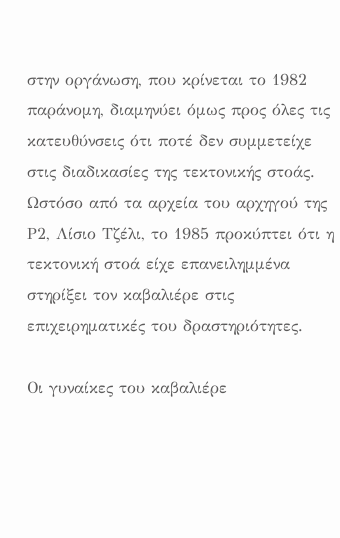στην οργάνωση, που κρίνεται το 1982 παράνομη, διαμηνύει όμως προς όλες τις κατευθύνσεις ότι ποτέ δεν συμμετείχε στις διαδικασίες της τεκτονικής στοάς. Ωστόσο από τα αρχεία του αρχηγού της Ρ2, Λίσιο Τζέλι, το 1985 προκύπτει ότι η τεκτονική στοά είχε επανειλημμένα στηρίξει τον καβαλιέρε στις επιχειρηματικές του δραστηριότητες.

Οι γυναίκες του καβαλιέρε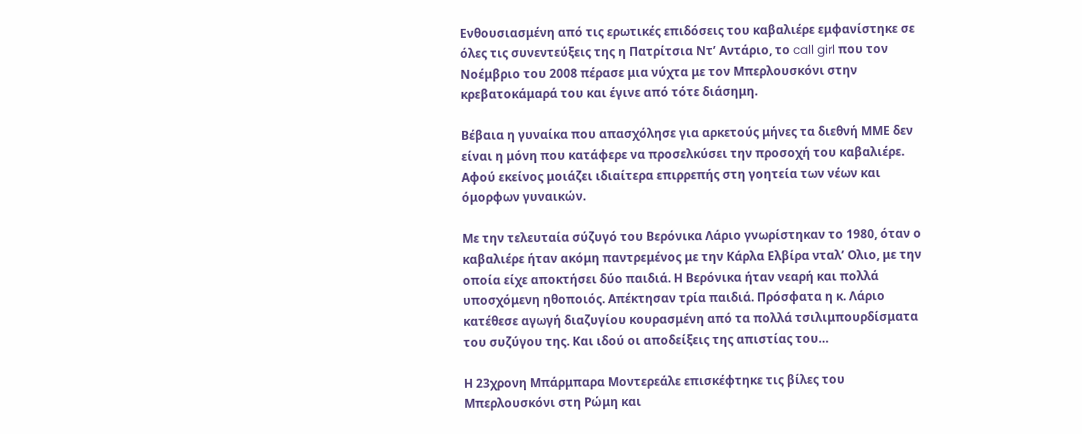Ενθουσιασμένη από τις ερωτικές επιδόσεις του καβαλιέρε εμφανίστηκε σε όλες τις συνεντεύξεις της η Πατρίτσια Ντ’ Αντάριο, το call girl που τον Νοέμβριο του 2008 πέρασε μια νύχτα με τον Μπερλουσκόνι στην κρεβατοκάμαρά του και έγινε από τότε διάσημη.

Βέβαια η γυναίκα που απασχόλησε για αρκετούς μήνες τα διεθνή ΜΜΕ δεν είναι η μόνη που κατάφερε να προσελκύσει την προσοχή του καβαλιέρε. Αφού εκείνος μοιάζει ιδιαίτερα επιρρεπής στη γοητεία των νέων και όμορφων γυναικών.

Με την τελευταία σύζυγό του Βερόνικα Λάριο γνωρίστηκαν το 1980, όταν ο καβαλιέρε ήταν ακόμη παντρεμένος με την Κάρλα Ελβίρα νταλ’ Ολιο, με την οποία είχε αποκτήσει δύο παιδιά. Η Βερόνικα ήταν νεαρή και πολλά υποσχόμενη ηθοποιός. Απέκτησαν τρία παιδιά. Πρόσφατα η κ. Λάριο κατέθεσε αγωγή διαζυγίου κουρασμένη από τα πολλά τσιλιμπουρδίσματα του συζύγου της. Και ιδού οι αποδείξεις της απιστίας του…

Η 23χρονη Μπάρμπαρα Μοντερεάλε επισκέφτηκε τις βίλες του Μπερλουσκόνι στη Ρώμη και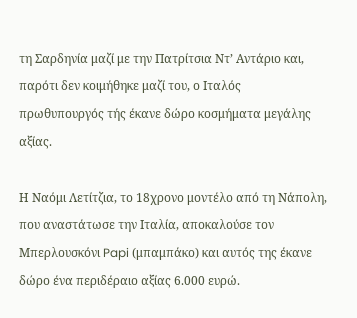τη Σαρδηνία μαζί με την Πατρίτσια Ντ’ Αντάριο και, παρότι δεν κοιμήθηκε μαζί του, ο Ιταλός πρωθυπουργός τής έκανε δώρο κοσμήματα μεγάλης αξίας.

Η Ναόμι Λετίτζια, το 18χρονο μοντέλο από τη Νάπολη, που αναστάτωσε την Ιταλία, αποκαλούσε τον Μπερλουσκόνι Papi (μπαμπάκο) και αυτός της έκανε δώρο ένα περιδέραιο αξίας 6.000 ευρώ.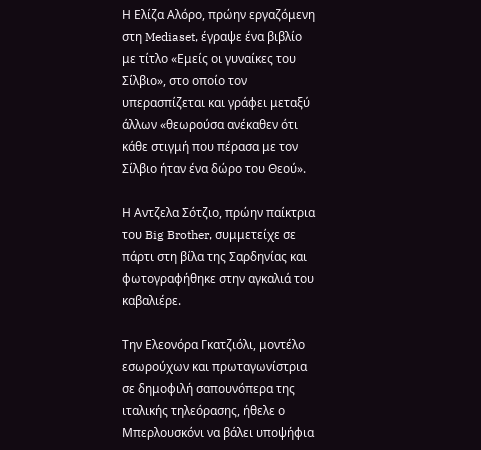Η Ελίζα Αλόρο, πρώην εργαζόμενη στη Mediaset, έγραψε ένα βιβλίο με τίτλο «Εμείς οι γυναίκες του Σίλβιο», στο οποίο τον υπερασπίζεται και γράφει μεταξύ άλλων «θεωρούσα ανέκαθεν ότι κάθε στιγμή που πέρασα με τον Σίλβιο ήταν ένα δώρο του Θεού».

Η Αντζελα Σότζιο, πρώην παίκτρια του Big Brother, συμμετείχε σε πάρτι στη βίλα της Σαρδηνίας και φωτογραφήθηκε στην αγκαλιά του καβαλιέρε.

Την Ελεονόρα Γκατζιόλι, μοντέλο εσωρούχων και πρωταγωνίστρια σε δημοφιλή σαπουνόπερα της ιταλικής τηλεόρασης, ήθελε ο Μπερλουσκόνι να βάλει υποψήφια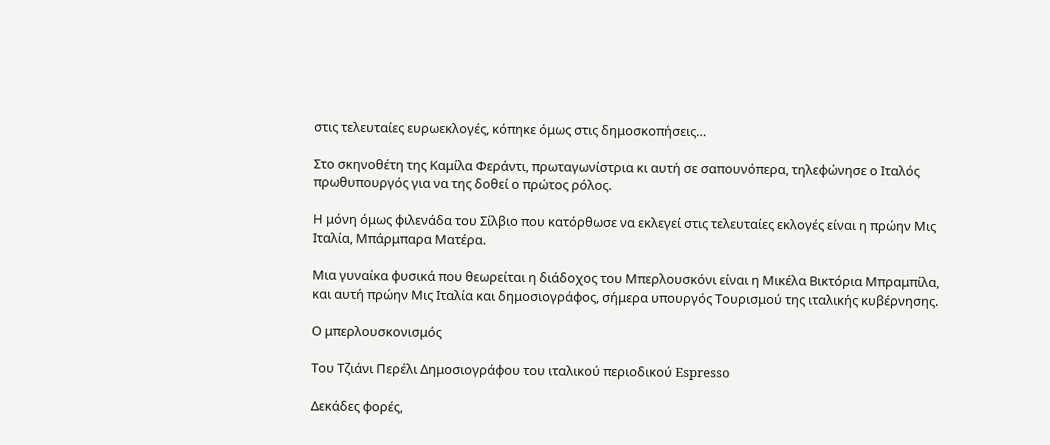στις τελευταίες ευρωεκλογές, κόπηκε όμως στις δημοσκοπήσεις…

Στο σκηνοθέτη της Καμίλα Φεράντι, πρωταγωνίστρια κι αυτή σε σαπουνόπερα, τηλεφώνησε ο Ιταλός πρωθυπουργός για να της δοθεί ο πρώτος ρόλος.

Η μόνη όμως φιλενάδα του Σίλβιο που κατόρθωσε να εκλεγεί στις τελευταίες εκλογές είναι η πρώην Μις Ιταλία, Μπάρμπαρα Ματέρα.

Μια γυναίκα φυσικά που θεωρείται η διάδοχος του Μπερλουσκόνι είναι η Μικέλα Βικτόρια Μπραμπίλα, και αυτή πρώην Μις Ιταλία και δημοσιογράφος, σήμερα υπουργός Τουρισμού της ιταλικής κυβέρνησης.

Ο μπερλουσκονισμός

Του Τζιάνι Περέλι Δημοσιογράφου του ιταλικού περιοδικού Espresso

Δεκάδες φορές,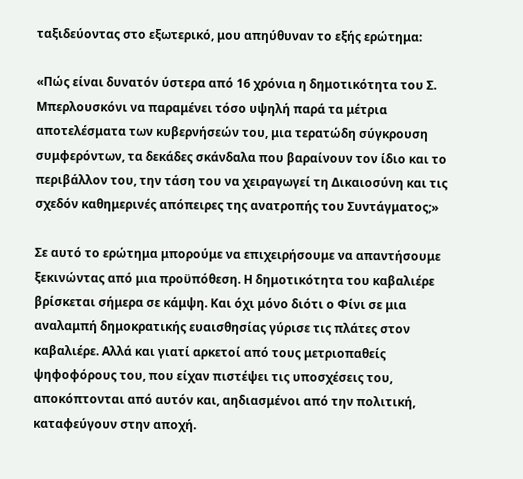ταξιδεύοντας στο εξωτερικό, μου απηύθυναν το εξής ερώτημα:

«Πώς είναι δυνατόν ύστερα από 16 χρόνια η δημοτικότητα του Σ. Μπερλουσκόνι να παραμένει τόσο υψηλή παρά τα μέτρια αποτελέσματα των κυβερνήσεών του, μια τερατώδη σύγκρουση συμφερόντων, τα δεκάδες σκάνδαλα που βαραίνουν τον ίδιο και το περιβάλλον του, την τάση του να χειραγωγεί τη Δικαιοσύνη και τις σχεδόν καθημερινές απόπειρες της ανατροπής του Συντάγματος;»

Σε αυτό το ερώτημα μπορούμε να επιχειρήσουμε να απαντήσουμε ξεκινώντας από μια προϋπόθεση. Η δημοτικότητα του καβαλιέρε βρίσκεται σήμερα σε κάμψη. Και όχι μόνο διότι ο Φίνι σε μια αναλαμπή δημοκρατικής ευαισθησίας γύρισε τις πλάτες στον καβαλιέρε. Αλλά και γιατί αρκετοί από τους μετριοπαθείς ψηφοφόρους του, που είχαν πιστέψει τις υποσχέσεις του, αποκόπτονται από αυτόν και, αηδιασμένοι από την πολιτική, καταφεύγουν στην αποχή.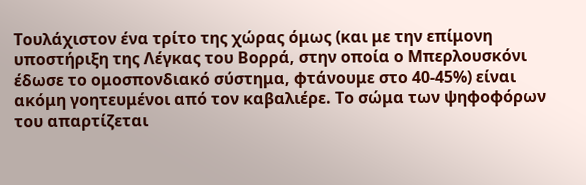Τουλάχιστον ένα τρίτο της χώρας όμως (και με την επίμονη υποστήριξη της Λέγκας του Βορρά, στην οποία ο Μπερλουσκόνι έδωσε το ομοσπονδιακό σύστημα, φτάνουμε στο 40-45%) είναι ακόμη γοητευμένοι από τον καβαλιέρε. Το σώμα των ψηφοφόρων του απαρτίζεται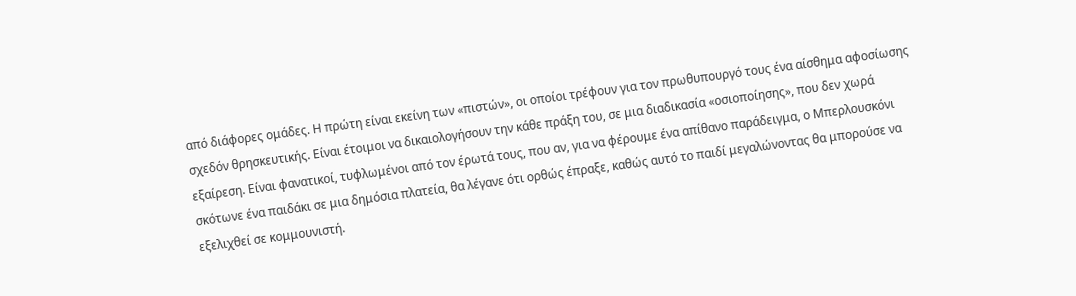από διάφορες ομάδες. Η πρώτη είναι εκείνη των «πιστών», οι οποίοι τρέφουν για τον πρωθυπουργό τους ένα αίσθημα αφοσίωσης σχεδόν θρησκευτικής. Είναι έτοιμοι να δικαιολογήσουν την κάθε πράξη του, σε μια διαδικασία «οσιοποίησης», που δεν χωρά εξαίρεση. Είναι φανατικοί, τυφλωμένοι από τον έρωτά τους, που αν, για να φέρουμε ένα απίθανο παράδειγμα, ο Μπερλουσκόνι σκότωνε ένα παιδάκι σε μια δημόσια πλατεία, θα λέγανε ότι ορθώς έπραξε, καθώς αυτό το παιδί μεγαλώνοντας θα μπορούσε να εξελιχθεί σε κομμουνιστή.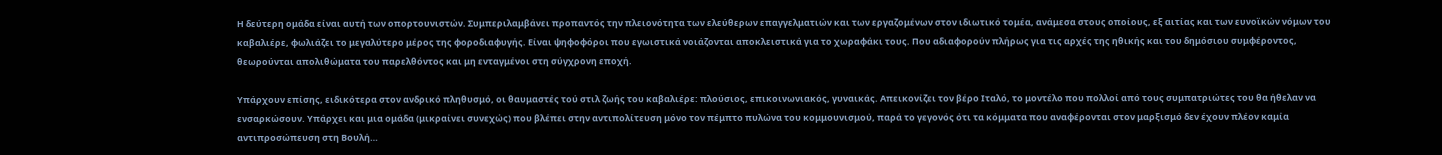Η δεύτερη ομάδα είναι αυτή των οπορτουνιστών. Συμπεριλαμβάνει προπαντός την πλειονότητα των ελεύθερων επαγγελματιών και των εργαζομένων στον ιδιωτικό τομέα, ανάμεσα στους οποίους, εξ αιτίας και των ευνοϊκών νόμων του καβαλιέρε, φωλιάζει το μεγαλύτερο μέρος της φοροδιαφυγής. Είναι ψηφοφόροι που εγωιστικά νοιάζονται αποκλειστικά για το χωραφάκι τους. Που αδιαφορούν πλήρως για τις αρχές της ηθικής και του δημόσιου συμφέροντος, θεωρούνται απολιθώματα του παρελθόντος και μη ενταγμένοι στη σύγχρονη εποχή.

Υπάρχουν επίσης, ειδικότερα στον ανδρικό πληθυσμό, οι θαυμαστές τού στιλ ζωής του καβαλιέρε: πλούσιος, επικοινωνιακός, γυναικάς. Απεικονίζει τον βέρο Ιταλό, το μοντέλο που πολλοί από τους συμπατριώτες του θα ήθελαν να ενσαρκώσουν. Υπάρχει και μια ομάδα (μικραίνει συνεχώς) που βλέπει στην αντιπολίτευση μόνο τον πέμπτο πυλώνα του κομμουνισμού, παρά το γεγονός ότι τα κόμματα που αναφέρονται στον μαρξισμό δεν έχουν πλέον καμία αντιπροσώπευση στη Βουλή…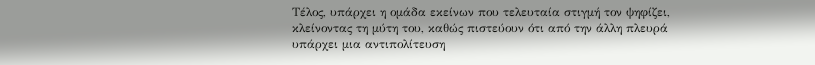Τέλος, υπάρχει η ομάδα εκείνων που τελευταία στιγμή τον ψηφίζει, κλείνοντας τη μύτη του, καθώς πιστεύουν ότι από την άλλη πλευρά υπάρχει μια αντιπολίτευση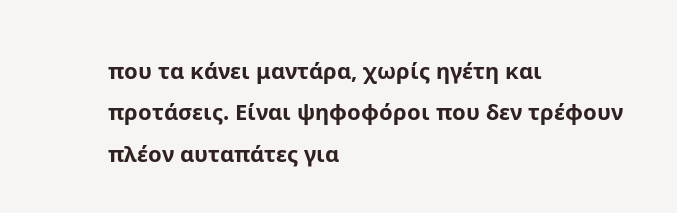που τα κάνει μαντάρα, χωρίς ηγέτη και προτάσεις. Είναι ψηφοφόροι που δεν τρέφουν πλέον αυταπάτες για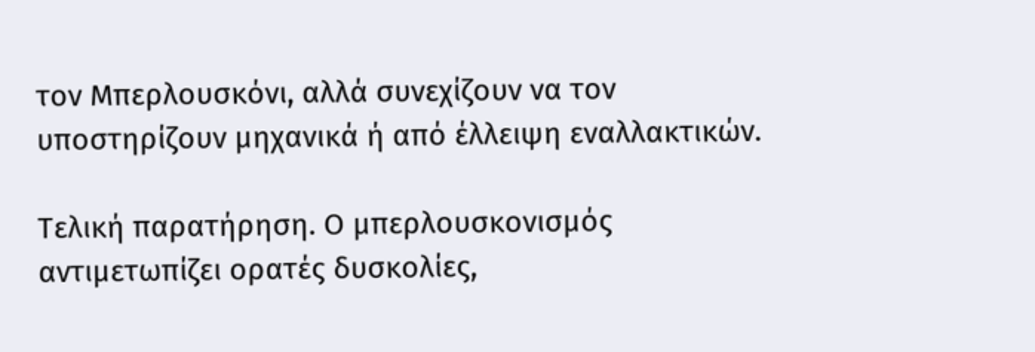τον Μπερλουσκόνι, αλλά συνεχίζουν να τον υποστηρίζουν μηχανικά ή από έλλειψη εναλλακτικών.

Τελική παρατήρηση. Ο μπερλουσκονισμός αντιμετωπίζει ορατές δυσκολίες,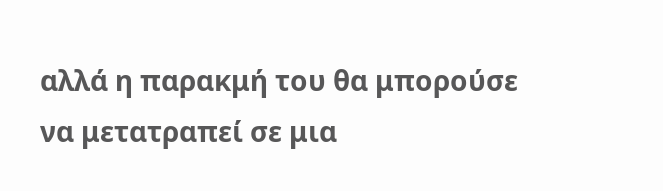αλλά η παρακμή του θα μπορούσε να μετατραπεί σε μια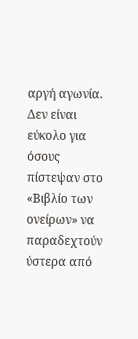αργή αγωνία. Δεν είναι εύκολο για όσους πίστεψαν στο «Βιβλίο των ονείρων» να παραδεχτούν ύστερα από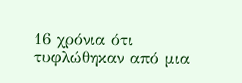16 χρόνια ότι τυφλώθηκαν από μια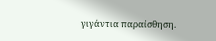γιγάντια παραίσθηση.